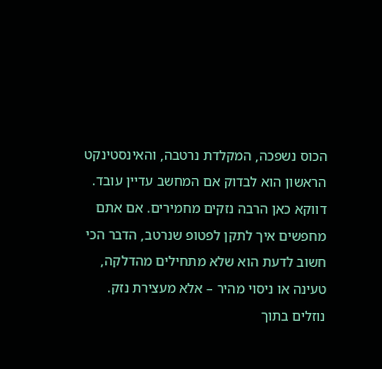הכוס נשפכה, המקלדת נרטבה, והאינסטינקט הראשון הוא לבדוק אם המחשב עדיין עובד. דווקא כאן הרבה נזקים מחמירים. אם אתם מחפשים איך לתקן לפטופ שנרטב, הדבר הכי חשוב לדעת הוא שלא מתחילים מהדלקה, טעינה או ניסוי מהיר – אלא מעצירת נזק.
נוזלים בתוך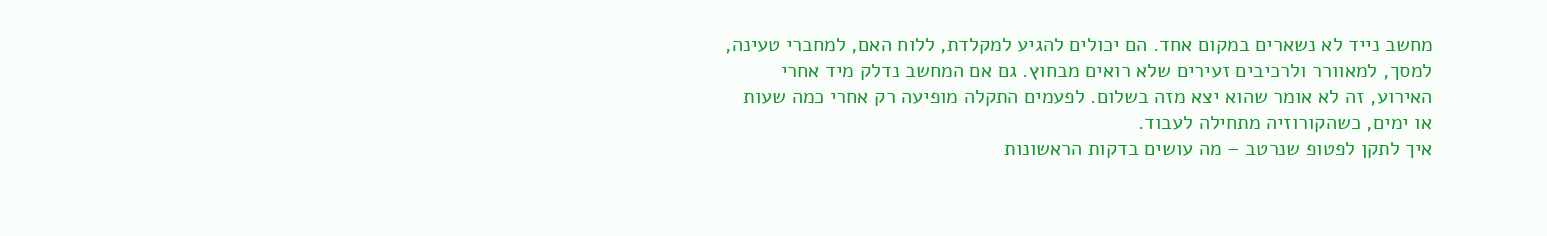מחשב נייד לא נשארים במקום אחד. הם יכולים להגיע למקלדת, ללוח האם, למחברי טעינה, למסך, למאוורר ולרכיבים זעירים שלא רואים מבחוץ. גם אם המחשב נדלק מיד אחרי האירוע, זה לא אומר שהוא יצא מזה בשלום. לפעמים התקלה מופיעה רק אחרי כמה שעות או ימים, כשהקורוזיה מתחילה לעבוד.
איך לתקן לפטופ שנרטב – מה עושים בדקות הראשונות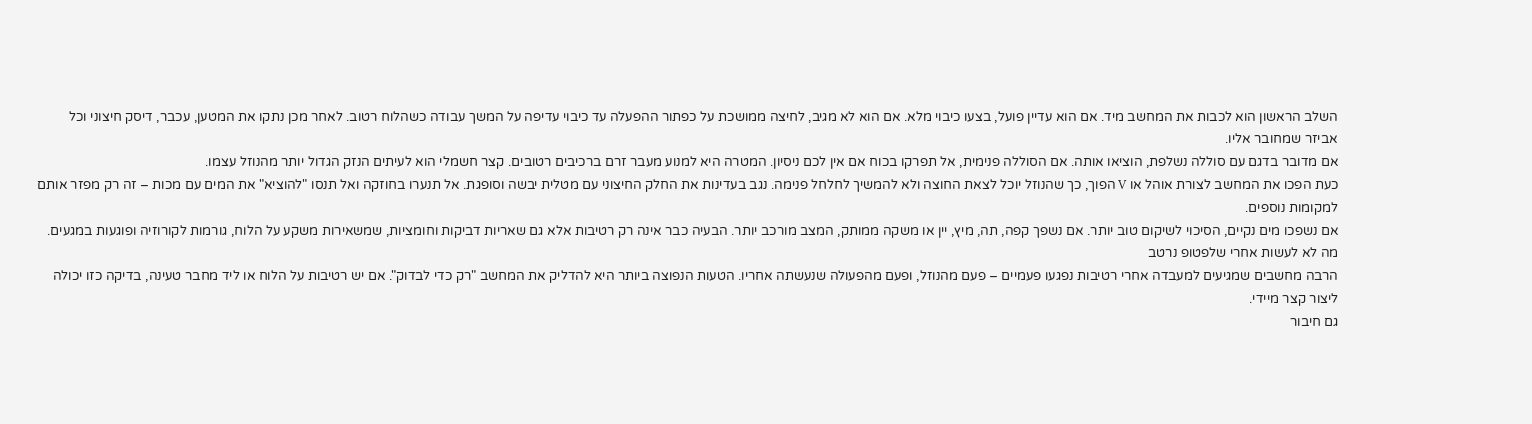השלב הראשון הוא לכבות את המחשב מיד. אם הוא עדיין פועל, בצעו כיבוי מלא. אם הוא לא מגיב, לחיצה ממושכת על כפתור ההפעלה עד כיבוי עדיפה על המשך עבודה כשהלוח רטוב. לאחר מכן נתקו את המטען, עכבר, דיסק חיצוני וכל אביזר שמחובר אליו.
אם מדובר בדגם עם סוללה נשלפת, הוציאו אותה. אם הסוללה פנימית, אל תפרקו בכוח אם אין לכם ניסיון. המטרה היא למנוע מעבר זרם ברכיבים רטובים. קצר חשמלי הוא לעיתים הנזק הגדול יותר מהנוזל עצמו.
כעת הפכו את המחשב לצורת אוהל או V הפוך, כך שהנוזל יוכל לצאת החוצה ולא להמשיך לחלחל פנימה. נגב בעדינות את החלק החיצוני עם מטלית יבשה וסופגת. אל תנערו בחוזקה ואל תנסו "להוציא" את המים עם מכות – זה רק מפזר אותם למקומות נוספים.
אם נשפכו מים נקיים, הסיכוי לשיקום טוב יותר. אם נשפך קפה, תה, מיץ, יין או משקה ממותק, המצב מורכב יותר. הבעיה כבר אינה רק רטיבות אלא גם שאריות דביקות וחומציות, שמשאירות משקע על הלוח, גורמות לקורוזיה ופוגעות במגעים.
מה לא לעשות אחרי שלפטופ נרטב
הרבה מחשבים שמגיעים למעבדה אחרי רטיבות נפגעו פעמיים – פעם מהנוזל, ופעם מהפעולה שנעשתה אחריו. הטעות הנפוצה ביותר היא להדליק את המחשב "רק כדי לבדוק". אם יש רטיבות על הלוח או ליד מחבר טעינה, בדיקה כזו יכולה ליצור קצר מיידי.
גם חיבור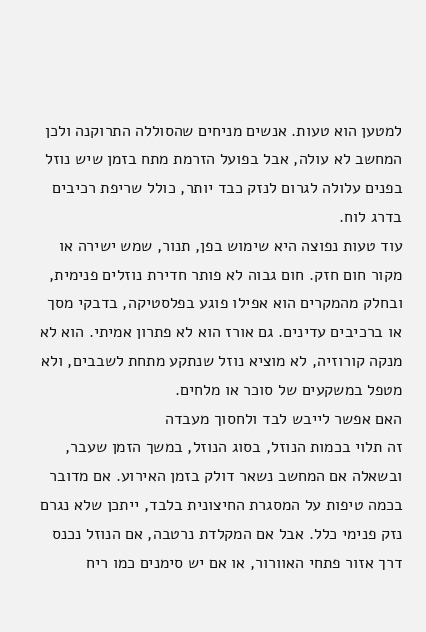למטען הוא טעות. אנשים מניחים שהסוללה התרוקנה ולכן המחשב לא עולה, אבל בפועל הזרמת מתח בזמן שיש נוזל בפנים עלולה לגרום לנזק כבד יותר, כולל שריפת רכיבים בדרג לוח.
עוד טעות נפוצה היא שימוש בפן, תנור, שמש ישירה או מקור חום חזק. חום גבוה לא פותר חדירת נוזלים פנימית, ובחלק מהמקרים הוא אפילו פוגע בפלסטיקה, בדבקי מסך או ברכיבים עדינים. גם אורז הוא לא פתרון אמיתי. הוא לא מנקה קורוזיה, לא מוציא נוזל שנתקע מתחת לשבבים, ולא מטפל במשקעים של סוכר או מלחים.
האם אפשר לייבש לבד ולחסוך מעבדה
זה תלוי בכמות הנוזל, בסוג הנוזל, במשך הזמן שעבר, ובשאלה אם המחשב נשאר דולק בזמן האירוע. אם מדובר בכמה טיפות על המסגרת החיצונית בלבד, ייתכן שלא נגרם נזק פנימי כלל. אבל אם המקלדת נרטבה, אם הנוזל נכנס דרך אזור פתחי האוורור, או אם יש סימנים כמו ריח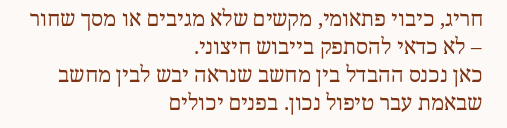חריג, כיבוי פתאומי, מקשים שלא מגיבים או מסך שחור – לא כדאי להסתפק בייבוש חיצוני.
כאן נכנס ההבדל בין מחשב שנראה יבש לבין מחשב שבאמת עבר טיפול נכון. בפנים יכולים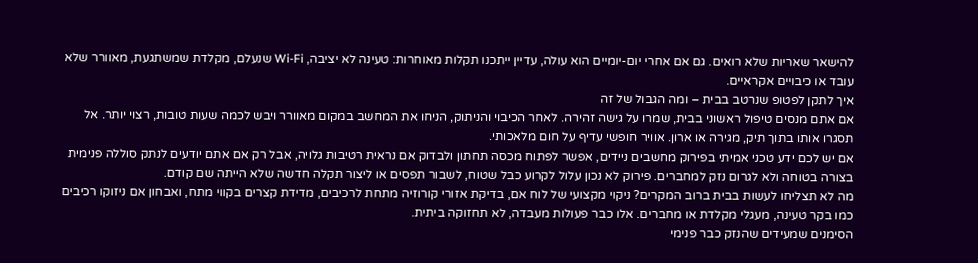להישאר שאריות שלא רואים. גם אם אחרי יום-יומיים הוא עולה, עדיין ייתכנו תקלות מאוחרות: טעינה לא יציבה, Wi-Fi שנעלם, מקלדת שמשתגעת, מאוורר שלא עובד או כיבויים אקראיים.
איך לתקן לפטופ שנרטב בבית – ומה הגבול של זה
אם אתם מנסים טיפול ראשוני בבית, שמרו על גישה זהירה. לאחר הכיבוי והניתוק, הניחו את המחשב במקום מאוורר ויבש לכמה שעות טובות, רצוי יותר. אל תסגרו אותו בתוך תיק, מגירה או ארון. אוויר חופשי עדיף על חום מלאכותי.
אם יש לכם ידע טכני אמיתי בפירוק מחשבים ניידים, אפשר לפתוח מכסה תחתון ולבדוק אם נראית רטיבות גלויה, אבל רק אם אתם יודעים לנתק סוללה פנימית בצורה בטוחה ולא לגרום נזק למחברים. פירוק לא נכון עלול לקרוע כבל שטוח, לשבור תפסים או ליצור תקלה חדשה שלא הייתה שם קודם.
מה לא תצליחו לעשות בבית ברוב המקרים? ניקוי מקצועי של לוח אם, בדיקת אזורי קורוזיה מתחת לרכיבים, מדידת קצרים בקווי מתח, ואבחון אם ניזוקו רכיבים כמו בקר טעינה, מעגלי מקלדת או מחברים. אלו כבר פעולות מעבדה, לא תחזוקה ביתית.
הסימנים שמעידים שהנזק כבר פנימי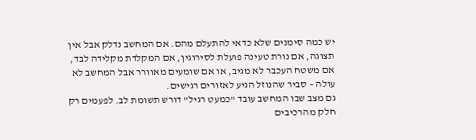יש כמה סימנים שלא כדאי להתעלם מהם. אם המחשב נדלק אבל אין תצוגה, אם נורת טעינה פועלת לסירוגין, אם המקלדת מקלידה לבד, אם משטח העכבר לא מגיב, או אם שומעים מאוורר אבל המחשב לא עולה – סביר שהנוזל הגיע לאזורים רגישים.
גם מצב שבו המחשב עובד "כמעט רגיל" דורש תשומת לב. לפעמים רק חלק מהרכיבים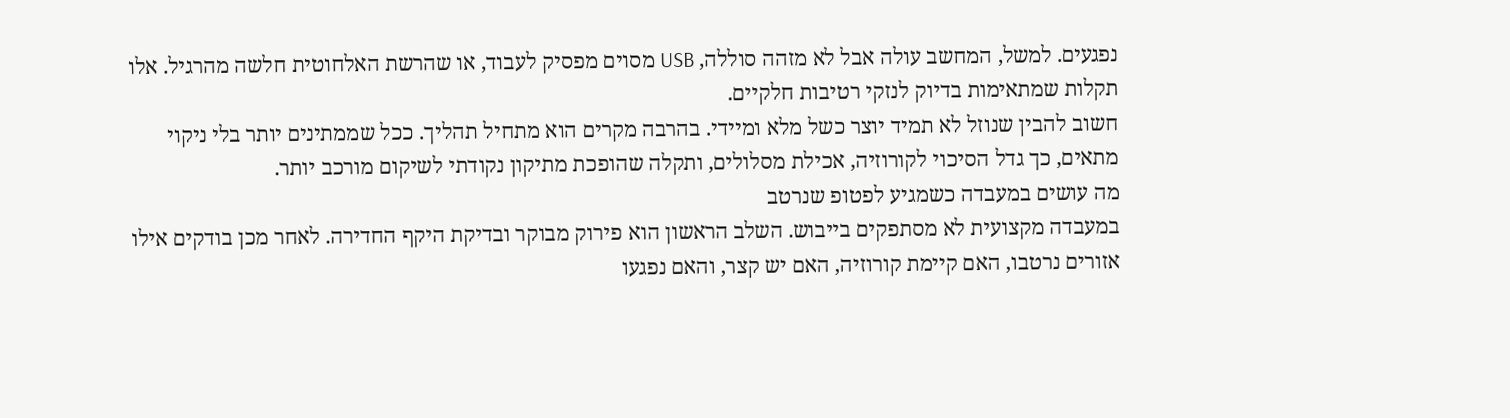נפגעים. למשל, המחשב עולה אבל לא מזהה סוללה, USB מסוים מפסיק לעבוד, או שהרשת האלחוטית חלשה מהרגיל. אלו תקלות שמתאימות בדיוק לנזקי רטיבות חלקיים.
חשוב להבין שנוזל לא תמיד יוצר כשל מלא ומיידי. בהרבה מקרים הוא מתחיל תהליך. ככל שממתינים יותר בלי ניקוי מתאים, כך גדל הסיכוי לקורוזיה, אכילת מסלולים, ותקלה שהופכת מתיקון נקודתי לשיקום מורכב יותר.
מה עושים במעבדה כשמגיע לפטופ שנרטב
במעבדה מקצועית לא מסתפקים בייבוש. השלב הראשון הוא פירוק מבוקר ובדיקת היקף החדירה. לאחר מכן בודקים אילו אזורים נרטבו, האם קיימת קורוזיה, האם יש קצר, והאם נפגעו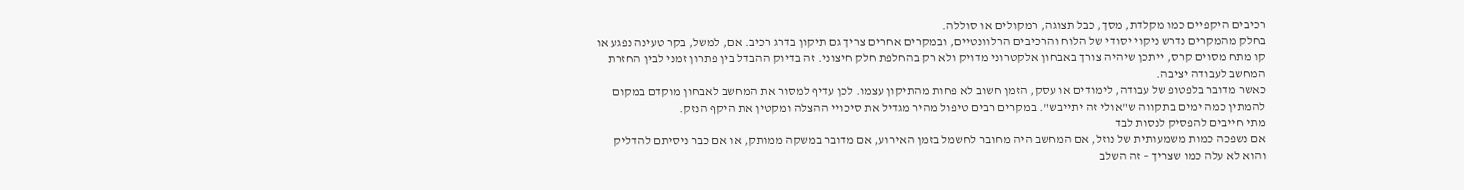רכיבים היקפיים כמו מקלדת, מסך, כבל תצוגה, רמקולים או סוללה.
בחלק מהמקרים נדרש ניקוי יסודי של הלוח והרכיבים הרלוונטיים, ובמקרים אחרים צריך גם תיקון בדרג רכיב. אם, למשל, בקר טעינה נפגע או קו מתח מסוים קרס, ייתכן שיהיה צורך באבחון אלקטרוני מדויק ולא רק בהחלפת חלק חיצוני. זה בדיוק ההבדל בין פתרון זמני לבין החזרת המחשב לעבודה יציבה.
כאשר מדובר בלפטופ של עבודה, לימודים או עסק, הזמן חשוב לא פחות מהתיקון עצמו. לכן עדיף למסור את המחשב לאבחון מוקדם במקום להמתין כמה ימים בתקווה ש"אולי זה יתייבש". במקרים רבים טיפול מהיר מגדיל את סיכויי ההצלה ומקטין את היקף הנזק.
מתי חייבים להפסיק לנסות לבד
אם נשפכה כמות משמעותית של נוזל, אם המחשב היה מחובר לחשמל בזמן האירוע, אם מדובר במשקה ממותק, או אם כבר ניסיתם להדליק והוא לא עלה כמו שצריך – זה השלב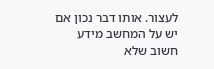לעצור. אותו דבר נכון אם יש על המחשב מידע חשוב שלא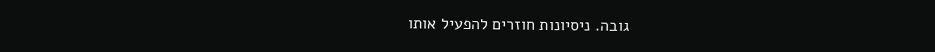גובה. ניסיונות חוזרים להפעיל אותו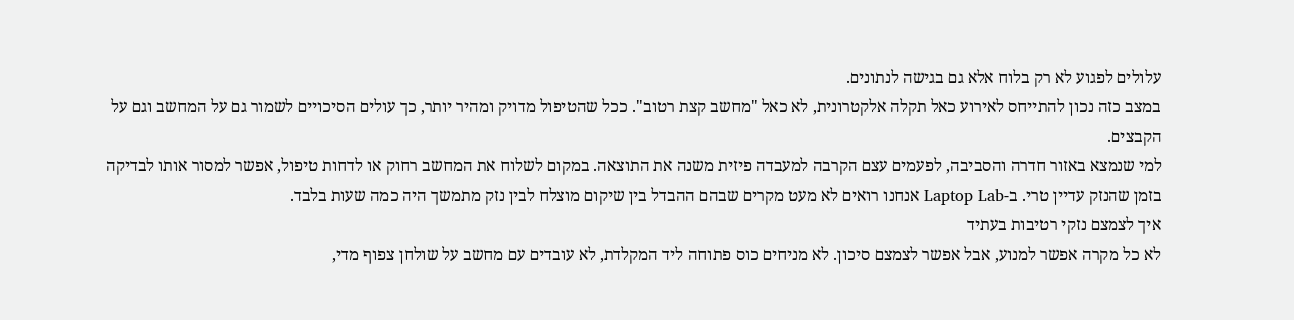עלולים לפגוע לא רק בלוח אלא גם בגישה לנתונים.
במצב כזה נכון להתייחס לאירוע כאל תקלה אלקטרונית, לא כאל "מחשב קצת רטוב". ככל שהטיפול מדויק ומהיר יותר, כך עולים הסיכויים לשמור גם על המחשב וגם על הקבצים.
למי שנמצא באזור חדרה והסביבה, לפעמים עצם הקרבה למעבדה פיזית משנה את התוצאה. במקום לשלוח את המחשב רחוק או לדחות טיפול, אפשר למסור אותו לבדיקה בזמן שהנזק עדיין טרי. ב-Laptop Lab אנחנו רואים לא מעט מקרים שבהם ההבדל בין שיקום מוצלח לבין נזק מתמשך היה כמה שעות בלבד.
איך לצמצם נזקי רטיבות בעתיד
לא כל מקרה אפשר למנוע, אבל אפשר לצמצם סיכון. לא מניחים כוס פתוחה ליד המקלדת, לא עובדים עם מחשב על שולחן צפוף מדי,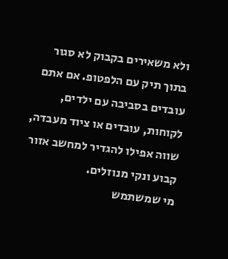ולא משאירים בקבוק לא סגור בתוך תיק עם הלפטופ. אם אתם עובדים בסביבה עם ילדים, לקוחות, עובדים או ציוד מעבדה, שווה אפילו להגדיר למחשב אזור קבוע ונקי מנוזלים.
מי שמשתמש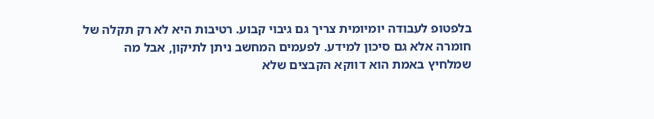בלפטופ לעבודה יומיומית צריך גם גיבוי קבוע. רטיבות היא לא רק תקלה של חומרה אלא גם סיכון למידע. לפעמים המחשב ניתן לתיקון, אבל מה שמלחיץ באמת הוא דווקא הקבצים שלא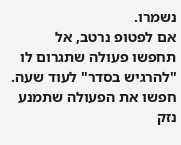נשמרו.
אם לפטופ נרטב, אל תחפשו פעולה שתגרום לו "להרגיש בסדר" לעוד שעה. חפשו את הפעולה שתמנע נזק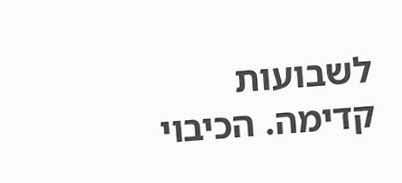לשבועות קדימה. הכיבוי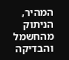המהיר, הניתוק מהחשמל והבדיקה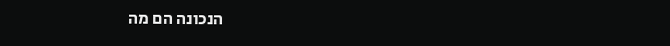הנכונה הם מה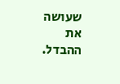שעושה את ההבדל.